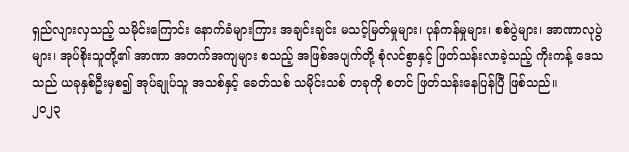ရှည်လျားလှသည့် သမိုင်းကြောင်း နောက်ခံများကြား အချင်းချင်း မသင့်မြတ်မှုများ၊ ပုန်ကန်မှုများ၊ စစ်ပွဲများ၊ အာဏာလုပွဲများ၊ အုပ်စိုးသူတို့၏ အာဏာ အတက်အကျများ စသည့် အဖြစ်အပျက်တို့ စုံလင်စွာနှင့် ဖြတ်သန်းလာခဲ့သည့် ကိုးကန့် ဒေသသည် ယခုနှစ်ဦးမှစ၍ အုပ်ချုပ်သူ အသစ်နှင့် ခေတ်သစ် သမိုင်းသစ် တခုကို စတင် ဖြတ်သန်းနေပြန်ပြီ ဖြစ်သည်။
၂၀၂၃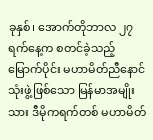ခုနှစ်၊ အောက်တိုဘာလ ၂၇ ရက်နေ့က စတင်ခဲ့သည့် မြောက်ပိုင်း မဟာမိတ်ညီနောင် သုံးဖွဲ့ဖြစ်သော မြန်မာအမျိုးသား ဒီမိုကရက်တစ် မဟာမိတ်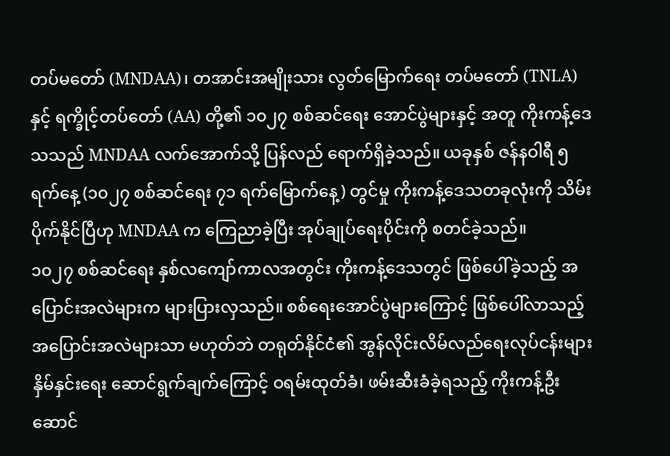တပ်မတော် (MNDAA)၊ တအာင်းအမျိုးသား လွတ်မြောက်ရေး တပ်မတော် (TNLA) နှင့် ရက္ခိုင့်တပ်တော် (AA) တို့၏ ၁၀၂၇ စစ်ဆင်ရေး အောင်ပွဲများနှင့် အတူ ကိုးကန့်ဒေသသည် MNDAA လက်အောက်သို့ ပြန်လည် ရောက်ရှိခဲ့သည်။ ယခုနှစ် ဇန်နဝါရီ ၅ ရက်နေ့ (၁၀၂၇ စစ်ဆင်ရေး ၇၁ ရက်မြောက်နေ့) တွင်မှု ကိုးကန့်ဒေသတခုလုံးကို သိမ်းပိုက်နိုင်ပြီဟု MNDAA က ကြေညာခဲ့ပြီး အုပ်ချုပ်ရေးပိုင်းကို စတင်ခဲ့သည်။
၁၀၂၇ စစ်ဆင်ရေး နှစ်လကျော်ကာလအတွင်း ကိုးကန့်ဒေသတွင် ဖြစ်ပေါ်ခဲ့သည့် အပြောင်းအလဲများက များပြားလှသည်။ စစ်ရေးအောင်ပွဲများကြောင့် ဖြစ်ပေါ်လာသည့် အပြောင်းအလဲများသာ မဟုတ်ဘဲ တရုတ်နိုင်ငံ၏ အွန်လိုင်းလိမ်လည်ရေးလုပ်ငန်းများ နှိမ်နှင်းရေး ဆောင်ရွက်ချက်ကြောင့် ဝရမ်းထုတ်ခံ၊ ဖမ်းဆီးခံခဲ့ရသည့် ကိုးကန့်ဦးဆောင်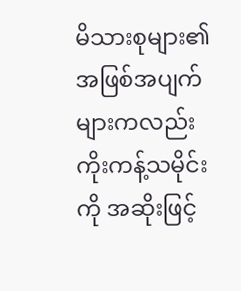မိသားစုများ၏ အဖြစ်အပျက်များကလည်း ကိုးကန့်သမိုင်းကို အဆိုးဖြင့်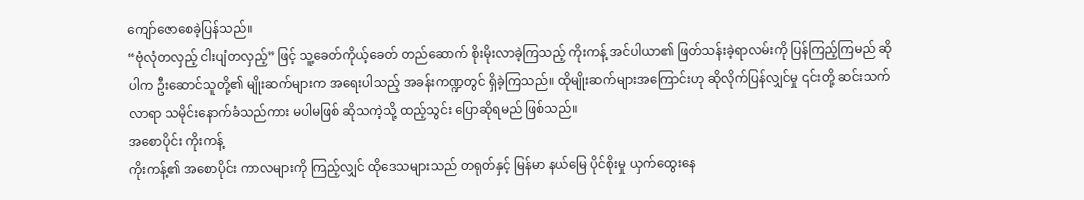ကျော်ဇောစေခဲ့ပြန်သည်။
“ဗုံလုံတလှည့် ငါးပျံတလှည့်” ဖြင့် သူ့ခေတ်ကိုယ့်ခေတ် တည်ဆောက် စိုးမိုးလာခဲ့ကြသည့် ကိုးကန့် အင်ပါယာ၏ ဖြတ်သန်းခဲ့ရာလမ်းကို ပြန်ကြည့်ကြမည် ဆိုပါက ဦးဆောင်သူတို့၏ မျိုးဆက်များက အရေးပါသည့် အခန်းကဏ္ဍတွင် ရှိခဲ့ကြသည်။ ထိုမျိုးဆက်များအကြောင်းဟု ဆိုလိုက်ပြန်လျှင်မှု ၎င်းတို့ ဆင်းသက်လာရာ သမိုင်းနောက်ခံသည်ကား မပါမဖြစ် ဆိုသကဲ့သို့ ထည့်သွင်း ပြောဆိုရမည် ဖြစ်သည်။
အစောပိုင်း ကိုးကန့်
ကိုးကန့်၏ အစောပိုင်း ကာလများကို ကြည့်လျှင် ထိုဒေသများသည် တရုတ်နှင့် မြန်မာ နယ်မြေ ပိုင်စိုးမှု ယှက်ထွေးနေ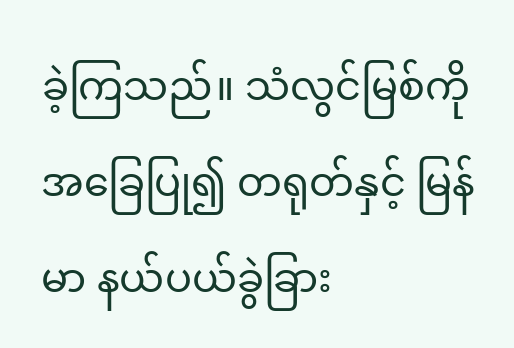ခဲ့ကြသည်။ သံလွင်မြစ်ကို အခြေပြု၍ တရုတ်နှင့် မြန်မာ နယ်ပယ်ခွဲခြား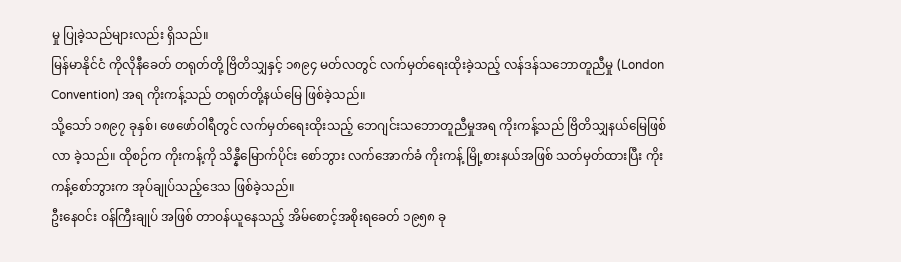မှု ပြုခဲ့သည်များလည်း ရှိသည်။
မြန်မာနိုင်ငံ ကိုလိုနီခေတ် တရုတ်တို့ ဗြိတိသျှနှင့် ၁၈၉၄ မတ်လတွင် လက်မှတ်ရေးထိုးခဲ့သည့် လန်ဒန်သဘောတူညီမှု (London Convention) အရ ကိုးကန့်သည် တရုတ်တို့နယ်မြေ ဖြစ်ခဲ့သည်။
သို့သော် ၁၈၉၇ ခုနှစ်၊ ဖေဖော်ဝါရီတွင် လက်မှတ်ရေးထိုးသည့် ဘေဂျင်းသဘောတူညီမှုအရ ကိုးကန့်သည် ဗြိတိသျှနယ်မြေဖြစ်လာ ခဲ့သည်။ ထိုစဉ်က ကိုးကန့်ကို သိန္နီမြောက်ပိုင်း စော်ဘွား လက်အောက်ခံ ကိုးကန့် မြို့စားနယ်အဖြစ် သတ်မှတ်ထားပြီး ကိုးကန့်စော်ဘွားက အုပ်ချုပ်သည့်ဒေသ ဖြစ်ခဲ့သည်။
ဦးနေဝင်း ဝန်ကြီးချုပ် အဖြစ် တာဝန်ယူနေသည့် အိမ်စောင့်အစိုးရခေတ် ၁၉၅၈ ခု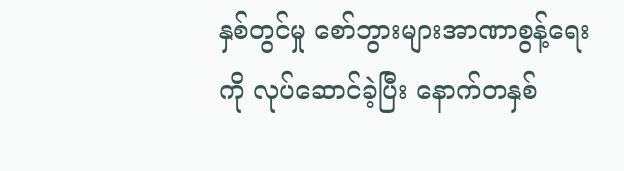နှစ်တွင်မှု စော်ဘွားများအာဏာစွန့်ရေး ကို လုပ်ဆောင်ခဲ့ပြီး နောက်တနှစ်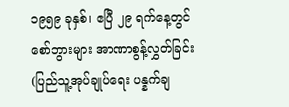၁၉၅၉ ခုနှစ်၊ ဧပြီ ၂၉ ရက်နေ့တွင် စော်ဘွားများ အာဏာစွန့်လွှတ်ခြင်း (ပြည်သူ့အုပ်ချုပ်ရေး ပန္နက်ချ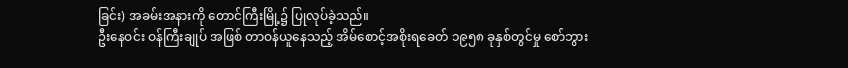ခြင်း) အခမ်းအနားကို တောင်ကြီးမြို့၌ ပြုလုပ်ခဲ့သည်။
ဦးနေဝင်း ဝန်ကြီးချုပ် အဖြစ် တာဝန်ယူနေသည့် အိမ်စောင့်အစိုးရခေတ် ၁၉၅၈ ခုနှစ်တွင်မှု စော်ဘွား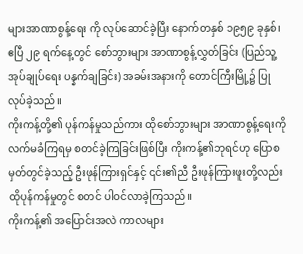များအာဏာစွန့်ရေး ကို လုပ်ဆောင်ခဲ့ပြီး နောက်တနှစ် ၁၉၅၉ ခုနှစ်၊ ဧပြီ ၂၉ ရက်နေ့တွင် စော်ဘွားများ အာဏာစွန့်လွှတ်ခြင်း (ပြည်သူ့အုပ်ချုပ်ရေး ပန္နက်ချခြင်း) အခမ်းအနားကို တောင်ကြီးမြို့၌ ပြုလုပ်ခဲ့သည်။
ကိုးကန့်တို့၏ ပုန်ကန်မှုသည်ကား ထိုစော်ဘွားများ အာဏာစွန့်ရေးကို လက်မခံကြရမှ စတင်ခဲ့ကြခြင်းဖြစ်ပြီး ကိုးကန့်၏ဘုရင်ဟု ပြောစမှတ်တွင်ခဲ့သည့် ဦးဖုန်ကြားရှင်နှင့် ၎င်း၏ညီ ဦးဖုန်ကြားဖူးတို့လည်း ထိုပုန်ကန်မှုတွင် စတင် ပါဝင်လာခဲ့ကြသည်။
ကိုးကန့်၏ အပြောင်းအလဲ ကာလများ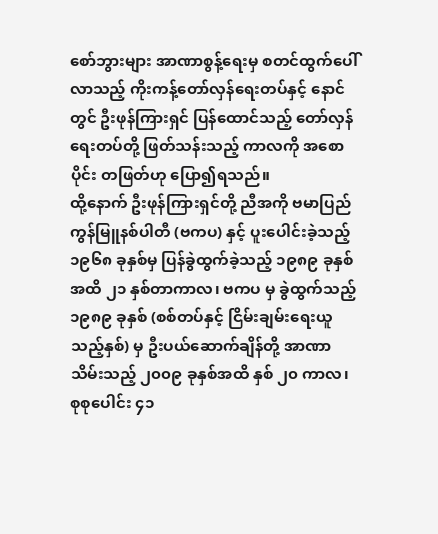စော်ဘွားများ အာဏာစွန့်ရေးမှ စတင်ထွက်ပေါ်လာသည့် ကိုးကန့်တော်လှန်ရေးတပ်နှင့် နောင်တွင် ဦးဖုန်ကြားရှင် ပြန်ထောင်သည့် တော်လှန်ရေးတပ်တို့ ဖြတ်သန်းသည့် ကာလကို အစောပိုင်း တဖြတ်ဟု ပြော၍ရသည်။
ထို့နောက် ဦးဖုန်ကြားရှင်တို့ ညီအကို ဗမာပြည် ကွန်မြူနစ်ပါတီ (ဗကပ) နှင့် ပူးပေါင်းခဲ့သည့် ၁၉၆၈ ခုနှစ်မှ ပြန်ခွဲထွက်ခဲ့သည့် ၁၉၈၉ ခုနှစ်အထိ ၂၁ နှစ်တာကာလ၊ ဗကပ မှ ခွဲထွက်သည့် ၁၉၈၉ ခုနှစ် (စစ်တပ်နှင့် ငြိမ်းချမ်းရေးယူသည့်နှစ်) မှ ဦးပယ်ဆောက်ချိန်တို့ အာဏာသိမ်းသည့် ၂၀၀၉ ခုနှစ်အထိ နှစ် ၂၀ ကာလ၊ စုစုပေါင်း ၄၁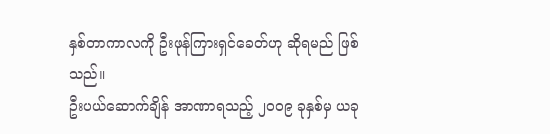နှစ်တာကာလကို ဦးဖုန်ကြားရှင်ခေတ်ဟု ဆိုရမည် ဖြစ်သည်။
ဦးပယ်ဆောက်ချိန် အာဏာရသည့် ၂၀၀၉ ခုနှစ်မှ ယခု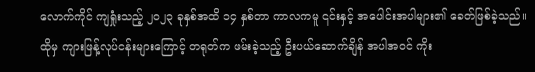လောက်ကိုင် ကျရှုံးသည့် ၂၀၂၃ ခုနှစ်အထိ ၁၄ နှစ်တာ ကာလကမူ ၎င်းနှင့် အပေါင်းအပါများ၏ ခေတ်ဖြစ်ခဲ့သည်။
ထိုမှ ကျားဖြန့်လုပ်ငန်းများကြောင့် တရုတ်က ဖမ်းခဲ့သည့် ဦးပယ်ဆောက်ချိန် အပါအဝင် ကိုး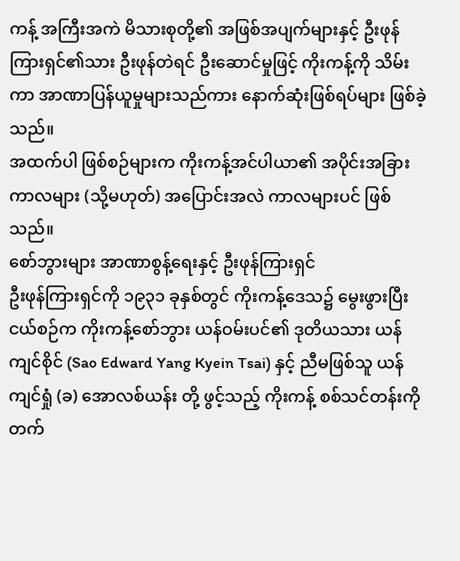ကန့် အကြီးအကဲ မိသားစုတို့၏ အဖြစ်အပျက်များနှင့် ဦးဖုန်ကြားရှင်၏သား ဦးဖုန်တဲရင် ဦးဆောင်မှုဖြင့် ကိုးကန့်ကို သိမ်းကာ အာဏာပြန်ယူမှုများသည်ကား နောက်ဆုံးဖြစ်ရပ်များ ဖြစ်ခဲ့သည်။
အထက်ပါ ဖြစ်စဉ်များက ကိုးကန့်အင်ပါယာ၏ အပိုင်းအခြားကာလများ (သို့မဟုတ်) အပြောင်းအလဲ ကာလများပင် ဖြစ်သည်။
စော်ဘွားများ အာဏာစွန့်ရေးနှင့် ဦးဖုန်ကြားရှင်
ဦးဖုန်ကြားရှင်ကို ၁၉၃၁ ခုနှစ်တွင် ကိုးကန့်ဒေသ၌ မွေးဖွားပြီး ငယ်စဉ်က ကိုးကန့်စော်ဘွား ယန်ဝမ်းပင်၏ ဒုတိယသား ယန်ကျင်စိုင် (Sao Edward Yang Kyein Tsai) နှင့် ညီမဖြစ်သူ ယန်ကျင်ရှုံ (ခ) အောလစ်ယန်း တို့ ဖွင့်သည့် ကိုးကန့် စစ်သင်တန်းကို တက်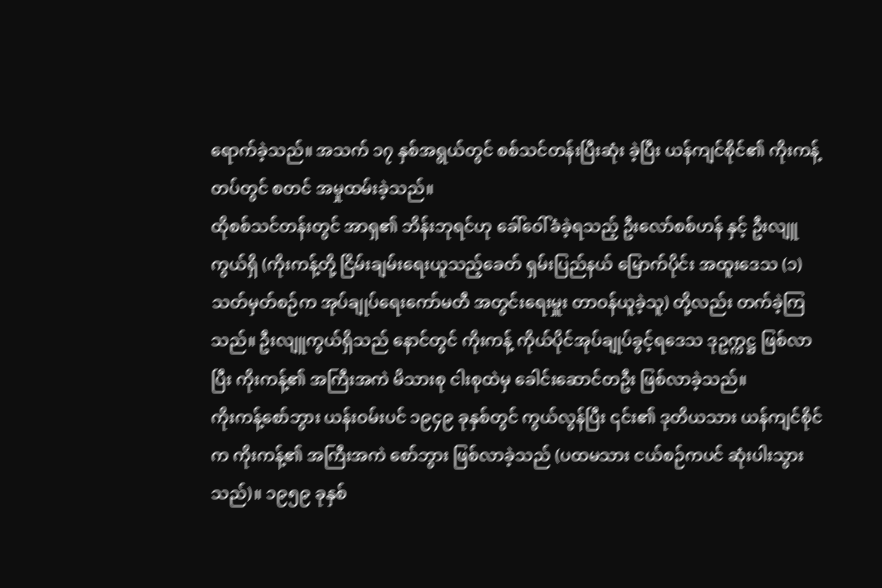ရောက်ခဲ့သည်။ အသက် ၁၇ နှစ်အရွယ်တွင် စစ်သင်တန်းပြီးဆုံး ခဲ့ပြီး ယန်ကျင်စိုင်၏ ကိုးကန့်တပ်တွင် စတင် အမှုထမ်းခဲ့သည်။
ထိုစစ်သင်တန်းတွင် အာရှ၏ ဘိန်းဘုရင်ဟု ခေါ်ဝေါ်ခံခဲ့ရသည့် ဦးလော်စစ်ဟန် နှင့် ဦးလျူကွယ်ရှိ (ကိုးကန့်တို့ ငြိမ်းချမ်းရေးယူသည့်ခေတ် ရှမ်းပြည်နယ် မြောက်ပိုင်း အထူးဒေသ (၁) သတ်မှတ်စဉ်က အုပ်ချုပ်ရေးကော်မတီ အတွင်းရေးမှူး တာဝန်ယူခဲ့သူ) တို့လည်း တက်ခဲ့ကြသည်။ ဦးလျူကွယ်ရှိသည် နောင်တွင် ကိုးကန့် ကိုယ်ပိုင်အုပ်ချုပ်ခွင့်ရဒေသ ဒုဥက္ကဋ္ဌ ဖြစ်လာပြီး ကိုးကန့်၏ အကြီးအကဲ မိသားစု ငါးစုထဲမှ ခေါင်းဆောင်တဦး ဖြစ်လာခဲ့သည်။
ကိုးကန့်စော်ဘွား ယန်းဝမ်းပင် ၁၉၄၉ ခုနှစ်တွင် ကွယ်လွန်ပြီး ၎င်း၏ ဒုတိယသား ယန်ကျင်စိုင်က ကိုးကန့်၏ အကြီးအကဲ စော်ဘွား ဖြစ်လာခဲ့သည် (ပထမသား ငယ်စဉ်ကပင် ဆုံးပါးသွားသည်)။ ၁၉၅၉ ခုနှစ်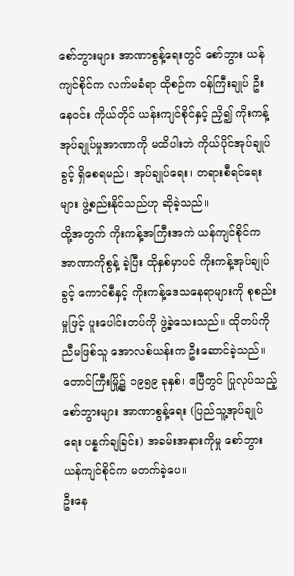စော်ဘွားများ အာဏာစွန့်ရေးတွင် စော်ဘွား ယန်ကျင်စိုင်က လက်မခံရာ ထိုစဉ်က ဝန်ကြီးချုပ် ဦးနေဝင်း ကိုယ်တိုင် ယန်းကျင်စိုင်နှင့် ညှိ၍ ကိုးကန့် အုပ်ချုပ်မှုအာဏာကို မထိပါးဘဲ ကိုယ်ပိုင်အုပ်ချုပ်ခွင့် ရှိစေရမည်၊ အုပ်ချုပ်ရေး၊ တရားစီရင်ရေးများ ဖွဲ့စည်းနိုင်သည်ဟု ဆိုခဲ့သည်။
ထို့အတွက် ကိုးကန့်အကြီးအကဲ ယန်ကျင်စိုင်က အာဏာကိုစွန့် ခဲ့ပြီး ထိုနှစ်မှာပင် ကိုးကန့်အုပ်ချုပ်ခွင့် ကောင်စီနှင့် ကိုးကန့်ဒေသနေရာများကို စုစည်းမှုဖြင့် ပူးပေါင်းတပ်ကို ဖွဲ့ခဲ့သေးသည်။ ထိုတပ်ကို ညီမဖြစ်သူ အောလစ်ယန်းက ဦးဆောင်ခဲ့သည်။ တောင်ကြီးမြို့၌ ၁၉၅၉ ခုနှစ်၊ ဧပြီတွင် ပြုလုပ်သည့် စော်ဘွားများ အာဏာစွန့်ရေး (ပြည်သူ့အုပ်ချုပ်ရေး ပန္နက်ချခြင်း) အခမ်းအနားကိုမှု စော်ဘွား ယန်ကျင်စိုင်က မတက်ခဲ့ပေ။
ဦးနေ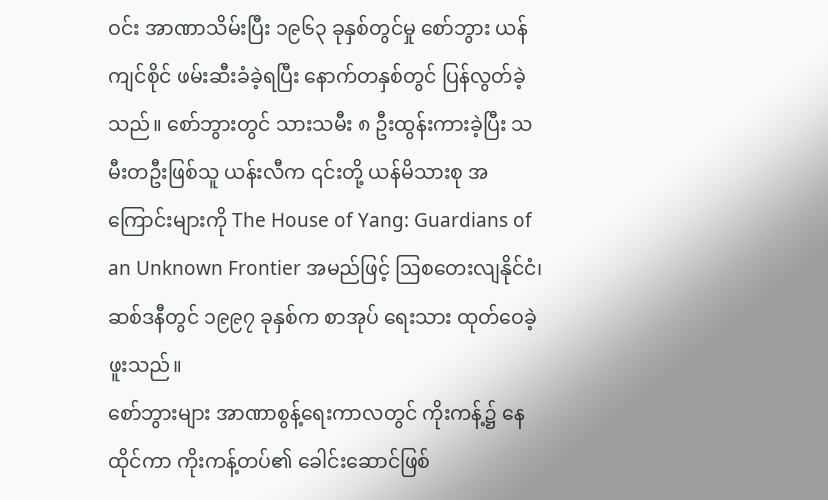ဝင်း အာဏာသိမ်းပြီး ၁၉၆၃ ခုနှစ်တွင်မှု စော်ဘွား ယန်ကျင်စိုင် ဖမ်းဆီးခံခဲ့ရပြီး နောက်တနှစ်တွင် ပြန်လွတ်ခဲ့သည်။ စော်ဘွားတွင် သားသမီး ၈ ဦးထွန်းကားခဲ့ပြီး သမီးတဦးဖြစ်သူ ယန်းလီက ၎င်းတို့ ယန်မိသားစု အကြောင်းများကို The House of Yang: Guardians of an Unknown Frontier အမည်ဖြင့် ဩစတေးလျနိုင်ငံ၊ ဆစ်ဒနီတွင် ၁၉၉၇ ခုနှစ်က စာအုပ် ရေးသား ထုတ်ဝေခဲ့ဖူးသည်။
စော်ဘွားများ အာဏာစွန့်ရေးကာလတွင် ကိုးကန့်၌ နေထိုင်ကာ ကိုးကန့်တပ်၏ ခေါင်းဆောင်ဖြစ်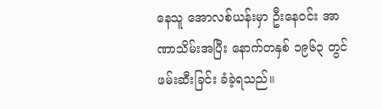နေသူ အောလစ်ယန်းမှာ ဦးနေဝင်း အာဏာသိမ်းအပြီး နောက်တနှစ် ၁၉၆၃ တွင် ဖမ်းဆီးခြင်း ခံခဲ့ရသည်။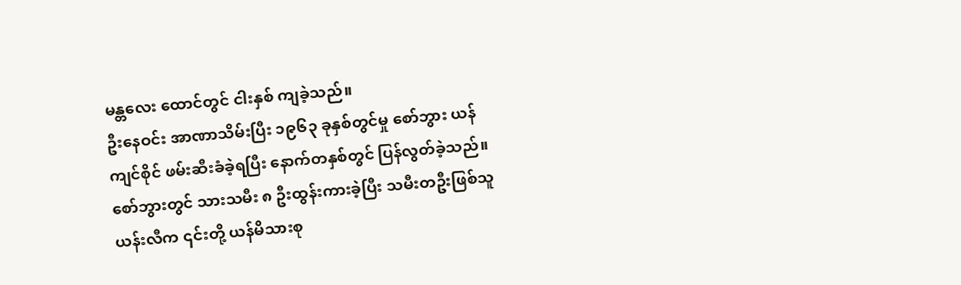မန္တလေး ထောင်တွင် ငါးနှစ် ကျခဲ့သည်။
ဦးနေဝင်း အာဏာသိမ်းပြီး ၁၉၆၃ ခုနှစ်တွင်မှု စော်ဘွား ယန်ကျင်စိုင် ဖမ်းဆီးခံခဲ့ရပြီး နောက်တနှစ်တွင် ပြန်လွတ်ခဲ့သည်။ စော်ဘွားတွင် သားသမီး ၈ ဦးထွန်းကားခဲ့ပြီး သမီးတဦးဖြစ်သူ ယန်းလီက ၎င်းတို့ ယန်မိသားစု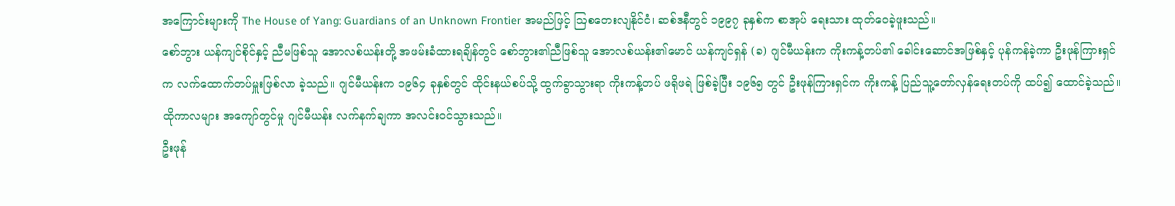အကြောင်းများကို The House of Yang: Guardians of an Unknown Frontier အမည်ဖြင့် ဩစတေးလျနိုင်ငံ၊ ဆစ်ဒနီတွင် ၁၉၉၇ ခုနှစ်က စာအုပ် ရေးသား ထုတ်ဝေခဲ့ဖူးသည်။
စော်ဘွား ယန်ကျင်စိုင်နှင့် ညီမဖြစ်သူ အောလစ်ယန်းတို့ အဖမ်းခံထားရချိန်တွင် စော်ဘွား၏ညီဖြစ်သူ အောလစ်ယန်း၏မောင် ယန်ကျင်ရှန် (ခ) ဂျင်မီယန်းက ကိုးကန့်တပ်၏ ခေါင်းဆောင်အဖြစ်နှင့် ပုန်ကန်ခဲ့ကာ ဦးဖုန်ကြားရှင်က လက်ထောက်တပ်မှူးဖြစ်လာ ခဲ့သည်။ ဂျင်မီယန်းက ၁၉၆၄ ခုနှစ်တွင် ထိုင်းနယ်စပ်သို့ ထွက်ခွာသွားရာ ကိုးကန့်တပ် ဖရိုဖရဲ ဖြစ်ခဲ့ပြီး ၁၉၆၅ တွင် ဦးဖုန်ကြားရှင်က ကိုးကန့် ပြည်သူ့တော်လှန်ရေးတပ်ကို ထပ်၍ ထောင်ခဲ့သည်။ ထိုကာလများ အကျော်တွင်မှု ဂျင်မီယန်း လက်နက်ချကာ အလင်းဝင်သွားသည်။
ဦးဖုန်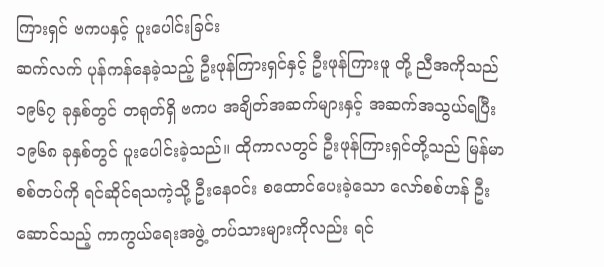ကြားရှင် ဗကပနှင့် ပူးပေါင်းခြင်း
ဆက်လက် ပုန်ကန်နေခဲ့သည့် ဦးဖုန်ကြားရှင်နှင့် ဦးဖုန်ကြားဖူ တို့ ညီအကိုသည် ၁၉၆၇ ခုနှစ်တွင် တရုတ်ရှိ ဗကပ အချိတ်အဆက်များနှင့် အဆက်အသွယ်ရပြီး ၁၉၆၈ ခုနှစ်တွင် ပူးပေါင်းခဲ့သည်။ ထိုကာလတွင် ဦးဖုန်ကြားရှင်တို့သည် မြန်မာစစ်တပ်ကို ရင်ဆိုင်ရသကဲ့သို့ ဦးနေဝင်း စထောင်ပေးခဲ့သော လော်စစ်ဟန် ဦးဆောင်သည့် ကာကွယ်ရေးအဖွဲ့ တပ်သားများကိုလည်း ရင်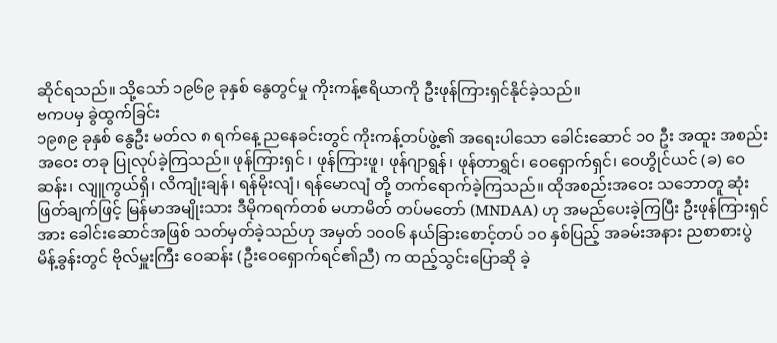ဆိုင်ရသည်။ သို့သော် ၁၉၆၉ ခုနှစ် နွေတွင်မှု ကိုးကန့်ဧရိယာကို ဦးဖုန်ကြားရှင်နိုင်ခဲ့သည်။
ဗကပမှ ခွဲထွက်ခြင်း
၁၉၈၉ ခုနှစ် နွေဦး မတ်လ ၈ ရက်နေ့ ညနေခင်းတွင် ကိုးကန့်တပ်ဖွဲ့၏ အရေးပါသော ခေါင်းဆောင် ၁၀ ဦး အထူး အစည်းအဝေး တခု ပြုလုပ်ခဲ့ကြသည်။ ဖုန်ကြားရှင် ၊ ဖုန်ကြားဖူ၊ ဖုန်ဂျာရွန်၊ ဖုန်တာရွှင်၊ ဝေရှောက်ရှင်၊ ဝေဟွိုင်ယင် (ခ) ဝေဆန်း၊ လျူကွယ်ရှိ၊ လိကျုံးချန်၊ ရန်မိုးလျံ၊ ရန်မောလျံ တို့ တက်ရောက်ခဲ့ကြသည်။ ထိုအစည်းအဝေး သဘောတူ ဆုံးဖြတ်ချက်ဖြင့် မြန်မာအမျိုးသား ဒီမိုကရက်တစ် မဟာမိတ် တပ်မတော် (MNDAA) ဟု အမည်ပေးခဲ့ကြပြီး ဦးဖုန်ကြားရှင်အား ခေါင်းဆောင်အဖြစ် သတ်မှတ်ခဲ့သည်ဟု အမှတ် ၁၀၀၆ နယ်ခြားစောင့်တပ် ၁၀ နှစ်ပြည့် အခမ်းအနား ညစာစားပွဲ မိန့်ခွန်းတွင် ဗိုလ်မှူးကြီး ဝေဆန်း (ဦးဝေရှောက်ရင်၏ညီ) က ထည့်သွင်းပြောဆို ခဲ့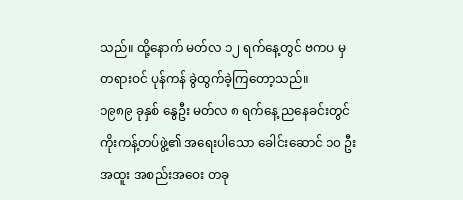သည်။ ထို့နောက် မတ်လ ၁၂ ရက်နေ့တွင် ဗကပ မှ တရားဝင် ပုန်ကန် ခွဲထွက်ခဲ့ကြတော့သည်။
၁၉၈၉ ခုနှစ် နွေဦး မတ်လ ၈ ရက်နေ့ ညနေခင်းတွင် ကိုးကန့်တပ်ဖွဲ့၏ အရေးပါသော ခေါင်းဆောင် ၁၀ ဦး အထူး အစည်းအဝေး တခု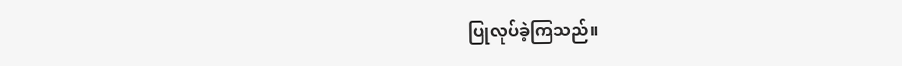ပြုလုပ်ခဲ့ကြသည်။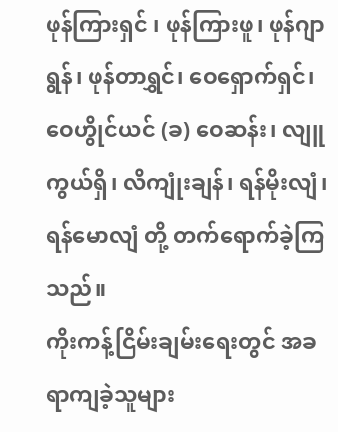ဖုန်ကြားရှင် ၊ ဖုန်ကြားဖူ၊ ဖုန်ဂျာရွန်၊ ဖုန်တာရွှင်၊ ဝေရှောက်ရှင်၊ ဝေဟွိုင်ယင် (ခ) ဝေဆန်း၊ လျူကွယ်ရှိ၊ လိကျုံးချန်၊ ရန်မိုးလျံ၊ ရန်မောလျံ တို့ တက်ရောက်ခဲ့ကြသည်။
ကိုးကန့်ငြိမ်းချမ်းရေးတွင် အခရာကျခဲ့သူများ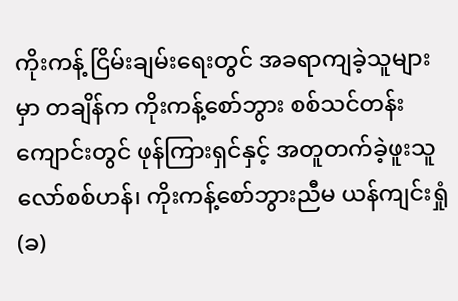ကိုးကန့် ငြိမ်းချမ်းရေးတွင် အခရာကျခဲ့သူများမှာ တချိန်က ကိုးကန့်စော်ဘွား စစ်သင်တန်းကျောင်းတွင် ဖုန်ကြားရှင်နှင့် အတူတက်ခဲ့ဖူးသူ လော်စစ်ဟန်၊ ကိုးကန့်စော်ဘွားညီမ ယန်ကျင်းရှုံ (ခ)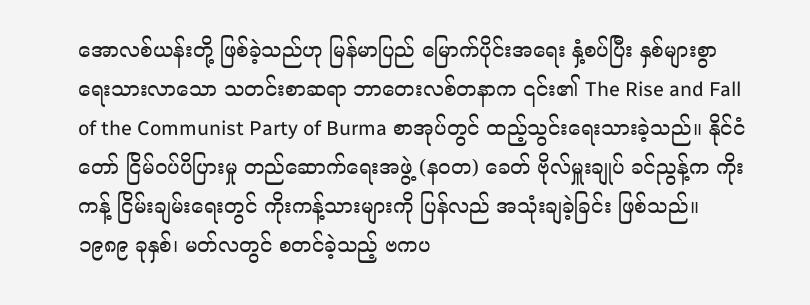အောလစ်ယန်းတို့ ဖြစ်ခဲ့သည်ဟု မြန်မာပြည် မြောက်ပိုင်းအရေး နှံ့စပ်ပြီး နှစ်များစွာ ရေးသားလာသော သတင်းစာဆရာ ဘာတေးလစ်တနာက ၎င်း၏ The Rise and Fall of the Communist Party of Burma စာအုပ်တွင် ထည့်သွင်းရေးသားခဲ့သည်။ နိုင်ငံတော် ငြိမ်ဝပ်ပိပြားမှု တည်ဆောက်ရေးအဖွဲ့ (နဝတ) ခေတ် ဗိုလ်မှူးချုပ် ခင်ညွန့်က ကိုးကန့် ငြိမ်းချမ်းရေးတွင် ကိုးကန့်သားများကို ပြန်လည် အသုံးချခဲ့ခြင်း ဖြစ်သည်။
၁၉၈၉ ခုနှစ်၊ မတ်လတွင် စတင်ခဲ့သည့် ဗကပ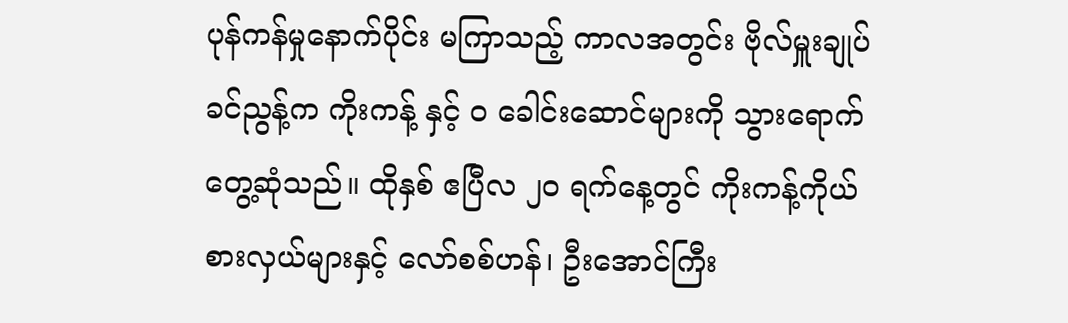ပုန်ကန်မှုနောက်ပိုင်း မကြာသည့် ကာလအတွင်း ဗိုလ်မှူးချုပ် ခင်ညွန့်က ကိုးကန့် နှင့် ဝ ခေါင်းဆောင်များကို သွားရောက် တွေ့ဆုံသည်။ ထိုနှစ် ဧပြီလ ၂၀ ရက်နေ့တွင် ကိုးကန့်ကိုယ်စားလှယ်များနှင့် လော်စစ်ဟန်၊ ဦးအောင်ကြီး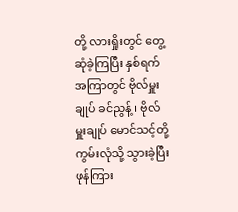တို့ လားရှိုးတွင် တွေ့ဆုံခဲ့ကြပြီး နှစ်ရက်အကြာတွင် ဗိုလ်မှူးချုပ် ခင်ညွန့် ၊ ဗိုလ်မှူးချုပ် မောင်သင့်တို့ ကွမ်းလုံသို့ သွားခဲ့ပြီး ဖုန်ကြား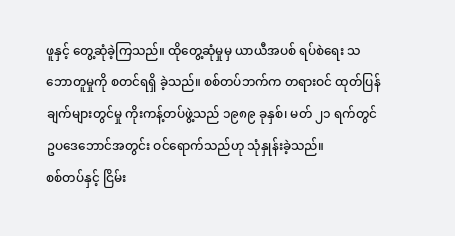ဖူနှင့် တွေ့ဆုံခဲ့ကြသည်။ ထိုတွေ့ဆုံမှုမှ ယာယီအပစ် ရပ်စဲရေး သဘောတူမှုကို စတင်ရရှိ ခဲ့သည်။ စစ်တပ်ဘက်က တရားဝင် ထုတ်ပြန်ချက်များတွင်မှု ကိုးကန့်တပ်ဖွဲ့သည် ၁၉၈၉ ခုနှစ်၊ မတ် ၂၁ ရက်တွင် ဥပဒေဘောင်အတွင်း ဝင်ရောက်သည်ဟု သုံနှုန်းခဲ့သည်။
စစ်တပ်နှင့် ငြိမ်း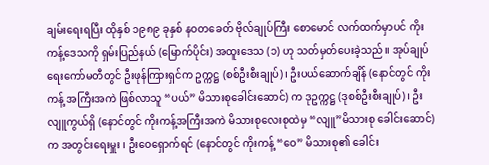ချမ်းရေးရပြီး ထိုနှစ် ၁၉၈၉ ခုနှစ် နဝတခေတ် ဗိုလ်ချုပ်ကြီး စောမောင် လက်ထက်မှာပင် ကိုးကန့်ဒေသကို ရှမ်းပြည်နယ် (မြောက်ပိုင်း) အထူးဒေသ (၁) ဟု သတ်မှတ်ပေးခဲ့သည်။ အုပ်ချုပ်ရေးကော်မတီတွင် ဦးဖုန်ကြားရှင်က ဥက္ကဋ္ဌ (စစ်ဦးစီးချုပ်)၊ ဦးပယ်ဆောက်ချိန် (နောင်တွင် ကိုးကန့် အကြီးအကဲ ဖြစ်လာသူ “ပယ်” မိသားစုခေါင်းဆောင်) က ဒုဥက္ကဋ္ဌ (ဒုစစ်ဦးစီးချုပ်)၊ ဦးလျူကွယ်ရှိ (နောင်တွင် ကိုးကန့်အကြီးအကဲ မိသားစုလေးစုထဲမှ “လျူ”မိသားစု ခေါင်းဆောင်) က အတွင်းရေးမှူး ၊ ဦးဝေရှောက်ရင် (နောင်တွင် ကိုးကန့် “ဝေ” မိသားစု၏ ခေါင်း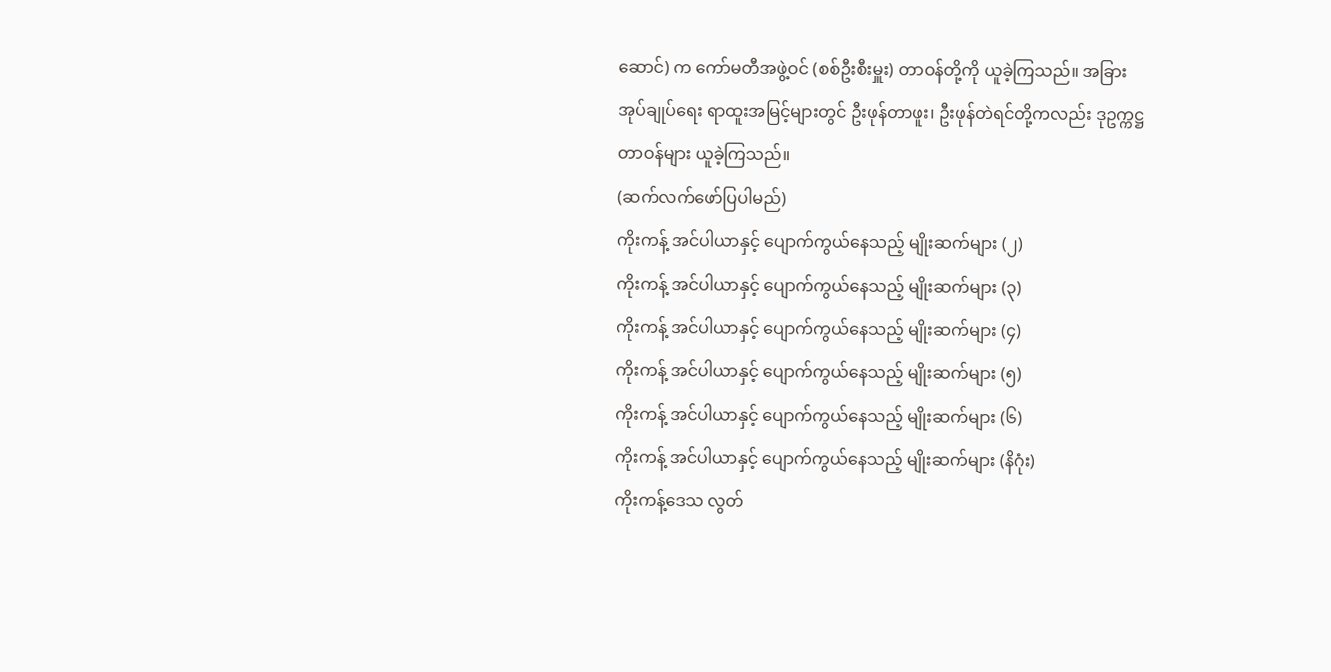ဆောင်) က ကော်မတီအဖွဲ့ဝင် (စစ်ဦးစီးမှူး) တာဝန်တို့ကို ယူခဲ့ကြသည်။ အခြားအုပ်ချုပ်ရေး ရာထူးအမြင့်များတွင် ဦးဖုန်တာဖူး၊ ဦးဖုန်တဲရင်တို့ကလည်း ဒုဥက္ကဋ္ဌ တာဝန်များ ယူခဲ့ကြသည်။
(ဆက်လက်ဖော်ပြပါမည်)
ကိုးကန့် အင်ပါယာနှင့် ပျောက်ကွယ်နေသည့် မျိုးဆက်များ (၂)
ကိုးကန့် အင်ပါယာနှင့် ပျောက်ကွယ်နေသည့် မျိုးဆက်များ (၃)
ကိုးကန့် အင်ပါယာနှင့် ပျောက်ကွယ်နေသည့် မျိုးဆက်များ (၄)
ကိုးကန့် အင်ပါယာနှင့် ပျောက်ကွယ်နေသည့် မျိုးဆက်များ (၅)
ကိုးကန့် အင်ပါယာနှင့် ပျောက်ကွယ်နေသည့် မျိုးဆက်များ (၆)
ကိုးကန့် အင်ပါယာနှင့် ပျောက်ကွယ်နေသည့် မျိုးဆက်များ (နိဂုံး)
ကိုးကန့်ဒေသ လွတ်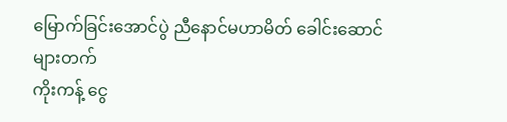မြောက်ခြင်းအောင်ပွဲ ညီနောင်မဟာမိတ် ခေါင်းဆောင်များတက်
ကိုးကန့် ငွေ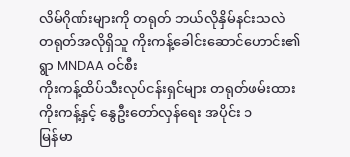လိမ်ဂိုဏ်းများကို တရုတ် ဘယ်လိုနှိမ်နင်းသလဲ
တရုတ်အလိုရှိသူ ကိုးကန့်ခေါင်းဆောင်ဟောင်း၏ ရွာ MNDAA ဝင်စီး
ကိုးကန့်ထိပ်သီးလုပ်ငန်းရှင်များ တရုတ်ဖမ်းထား
ကိုးကန့်နှင့် နွေဦးတော်လှန်ရေး အပိုင်း ၁
မြန်မာ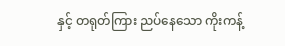နှင့် တရုတ်ကြား ညပ်နေသော ကိုးကန့်